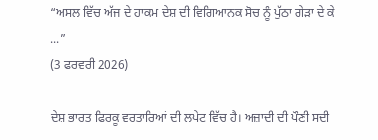“ਅਸਲ ਵਿੱਚ ਅੱਜ ਦੇ ਹਾਕਮ ਦੇਸ਼ ਦੀ ਵਿਗਿਆਨਕ ਸੋਚ ਨੂੰ ਪੁੱਠਾ ਗੇੜਾ ਦੇ ਕੇ ...”
(3 ਫਰਵਰੀ 2026)

ਦੇਸ਼ ਭਾਰਤ ਫਿਰਕੂ ਵਰਤਾਰਿਆਂ ਦੀ ਲਪੇਟ ਵਿੱਚ ਹੈ। ਅਜ਼ਾਦੀ ਦੀ ਪੌਣੀ ਸਦੀ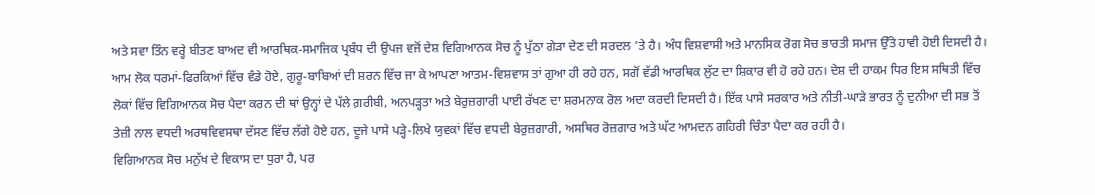ਅਤੇ ਸਵਾ ਤਿੰਨ ਵਰ੍ਹੇ ਬੀਤਣ ਬਾਅਦ ਵੀ ਆਰਥਿਕ-ਸਮਾਜਿਕ ਪ੍ਰਬੰਧ ਦੀ ਉਪਜ ਵਜੋਂ ਦੇਸ਼ ਵਿਗਿਆਨਕ ਸੋਚ ਨੂੰ ਪੁੱਠਾ ਗੇੜਾ ਦੇਣ ਦੀ ਸਰਦਲ ’ਤੇ ਹੈ। ਅੰਧ ਵਿਸ਼ਵਾਸੀ ਅਤੇ ਮਾਨਸਿਕ ਰੋਗ ਸੋਚ ਭਾਰਤੀ ਸਮਾਜ ਉੱਤੇ ਹਾਵੀ ਹੋਈ ਦਿਸਦੀ ਹੈ। ਆਮ ਲੋਕ ਧਰਮਾਂ-ਫਿਰਕਿਆਂ ਵਿੱਚ ਵੰਡੇ ਹੋਏ, ਗੁਰੂ-ਬਾਬਿਆਂ ਦੀ ਸ਼ਰਨ ਵਿੱਚ ਜਾ ਕੇ ਆਪਣਾ ਆਤਮ-ਵਿਸ਼ਵਾਸ ਤਾਂ ਗੁਆ ਹੀ ਰਹੇ ਹਨ, ਸਗੋਂ ਵੱਡੀ ਆਰਥਿਕ ਲੁੱਟ ਦਾ ਸ਼ਿਕਾਰ ਵੀ ਹੋ ਰਹੇ ਹਨ। ਦੇਸ਼ ਦੀ ਹਾਕਮ ਧਿਰ ਇਸ ਸਥਿਤੀ ਵਿੱਚ ਲੋਕਾਂ ਵਿੱਚ ਵਿਗਿਆਨਕ ਸੋਚ ਪੈਦਾ ਕਰਨ ਦੀ ਥਾਂ ਉਨ੍ਹਾਂ ਦੇ ਪੱਲੇ ਗ਼ਰੀਬੀ, ਅਨਪੜ੍ਹਤਾ ਅਤੇ ਬੇਰੁਜ਼ਗਾਰੀ ਪਾਈ ਰੱਖਣ ਦਾ ਸ਼ਰਮਨਾਕ ਰੋਲ ਅਦਾ ਕਰਦੀ ਦਿਸਦੀ ਹੈ। ਇੱਕ ਪਾਸੇ ਸਰਕਾਰ ਅਤੇ ਨੀਤੀ-ਘਾੜੇ ਭਾਰਤ ਨੂੰ ਦੁਨੀਆ ਦੀ ਸਭ ਤੋਂ ਤੇਜ਼ੀ ਨਾਲ ਵਧਦੀ ਅਰਥਵਿਵਸਥਾ ਦੱਸਣ ਵਿੱਚ ਲੱਗੇ ਹੋਏ ਹਨ, ਦੂਜੇ ਪਾਸੇ ਪੜ੍ਹੇ-ਲਿਖੇ ਯੁਵਕਾਂ ਵਿੱਚ ਵਧਦੀ ਬੇਰੁਜ਼ਗਾਰੀ, ਅਸਥਿਰ ਰੋਜ਼ਗਾਰ ਅਤੇ ਘੱਟ ਆਮਦਨ ਗਹਿਰੀ ਚਿੰਤਾ ਪੈਦਾ ਕਰ ਰਹੀ ਹੈ।
ਵਿਗਿਆਨਕ ਸੋਚ ਮਨੁੱਖ ਦੇ ਵਿਕਾਸ ਦਾ ਧੁਰਾ ਹੈ, ਪਰ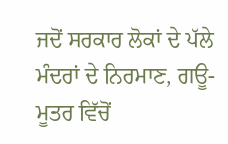ਜਦੋਂ ਸਰਕਾਰ ਲੋਕਾਂ ਦੇ ਪੱਲੇ ਮੰਦਰਾਂ ਦੇ ਨਿਰਮਾਣ, ਗਊ-ਮੂਤਰ ਵਿੱਚੋਂ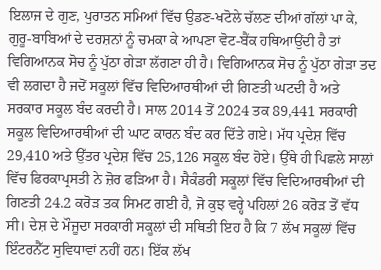ਇਲਾਜ ਦੇ ਗੁਣ, ਪੁਰਾਤਨ ਸਮਿਆਂ ਵਿੱਚ ਉਡਣ-ਖਟੋਲੇ ਚੱਲਣ ਦੀਆਂ ਗੱਲਾਂ ਪਾ ਕੇ, ਗੁਰੂ-ਬਾਬਿਆਂ ਦੇ ਦਰਸ਼ਨਾਂ ਨੂੰ ਚਮਕਾ ਕੇ ਆਪਣਾ ਵੋਟ-ਬੈਂਕ ਹਥਿਆਉਂਦੀ ਹੈ ਤਾਂ ਵਿਗਿਆਨਕ ਸੋਚ ਨੂੰ ਪੁੱਠਾ ਗੇੜਾ ਲੱਗਣਾ ਹੀ ਹੈ। ਵਿਗਿਆਨਕ ਸੋਚ ਨੂੰ ਪੁੱਠਾ ਗੇੜਾ ਤਦ ਵੀ ਲਗਦਾ ਹੈ ਜਦੋਂ ਸਕੂਲਾਂ ਵਿੱਚ ਵਿਦਿਆਰਥੀਆਂ ਦੀ ਗਿਣਤੀ ਘਟਦੀ ਹੈ ਅਤੇ ਸਰਕਾਰ ਸਕੂਲ ਬੰਦ ਕਰਦੀ ਹੈ। ਸਾਲ 2014 ਤੋਂ 2024 ਤਕ 89,441 ਸਰਕਾਰੀ ਸਕੂਲ ਵਿਦਿਆਰਥੀਆਂ ਦੀ ਘਾਟ ਕਾਰਨ ਬੰਦ ਕਰ ਦਿੱਤੇ ਗਏ। ਮੱਧ ਪ੍ਰਦੇਸ਼ ਵਿੱਚ 29,410 ਅਤੇ ਉੱਤਰ ਪ੍ਰਦੇਸ਼ ਵਿੱਚ 25,126 ਸਕੂਲ ਬੰਦ ਹੋਏ। ਉੱਥੇ ਹੀ ਪਿਛਲੇ ਸਾਲਾਂ ਵਿੱਚ ਫਿਰਕਾਪ੍ਰਸਤੀ ਨੇ ਜ਼ੋਰ ਫੜਿਆ ਹੈ। ਸੈਕੰਡਰੀ ਸਕੂਲਾਂ ਵਿੱਚ ਵਿਦਿਆਰਥੀਆਂ ਦੀ ਗਿਣਤੀ 24.2 ਕਰੋੜ ਤਕ ਸਿਮਟ ਗਈ ਹੈ, ਜੋ ਕੁਝ ਵਰ੍ਹੇ ਪਹਿਲਾਂ 26 ਕਰੋੜ ਤੋਂ ਵੱਧ ਸੀ। ਦੇਸ਼ ਦੇ ਮੌਜੂਦਾ ਸਰਕਾਰੀ ਸਕੂਲਾਂ ਦੀ ਸਥਿਤੀ ਇਹ ਹੈ ਕਿ 7 ਲੱਖ ਸਕੂਲਾਂ ਵਿੱਚ ਇੰਟਰਨੈੱਟ ਸੁਵਿਧਾਵਾਂ ਨਹੀਂ ਹਨ। ਇੱਕ ਲੱਖ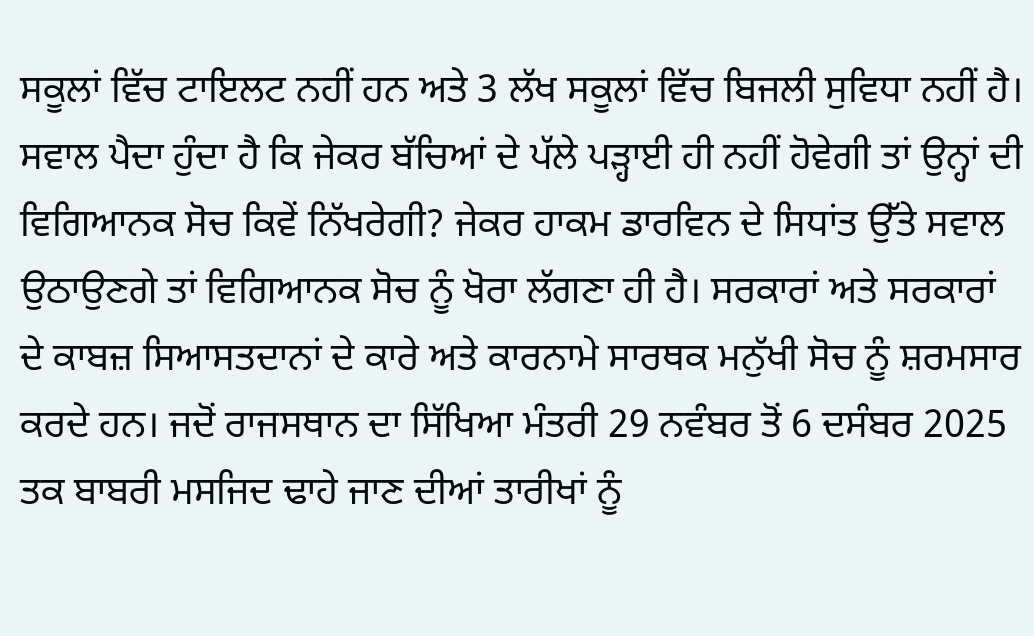ਸਕੂਲਾਂ ਵਿੱਚ ਟਾਇਲਟ ਨਹੀਂ ਹਨ ਅਤੇ 3 ਲੱਖ ਸਕੂਲਾਂ ਵਿੱਚ ਬਿਜਲੀ ਸੁਵਿਧਾ ਨਹੀਂ ਹੈ।
ਸਵਾਲ ਪੈਦਾ ਹੁੰਦਾ ਹੈ ਕਿ ਜੇਕਰ ਬੱਚਿਆਂ ਦੇ ਪੱਲੇ ਪੜ੍ਹਾਈ ਹੀ ਨਹੀਂ ਹੋਵੇਗੀ ਤਾਂ ਉਨ੍ਹਾਂ ਦੀ ਵਿਗਿਆਨਕ ਸੋਚ ਕਿਵੇਂ ਨਿੱਖਰੇਗੀ? ਜੇਕਰ ਹਾਕਮ ਡਾਰਵਿਨ ਦੇ ਸਿਧਾਂਤ ਉੱਤੇ ਸਵਾਲ ਉਠਾਉਣਗੇ ਤਾਂ ਵਿਗਿਆਨਕ ਸੋਚ ਨੂੰ ਖੋਰਾ ਲੱਗਣਾ ਹੀ ਹੈ। ਸਰਕਾਰਾਂ ਅਤੇ ਸਰਕਾਰਾਂ ਦੇ ਕਾਬਜ਼ ਸਿਆਸਤਦਾਨਾਂ ਦੇ ਕਾਰੇ ਅਤੇ ਕਾਰਨਾਮੇ ਸਾਰਥਕ ਮਨੁੱਖੀ ਸੋਚ ਨੂੰ ਸ਼ਰਮਸਾਰ ਕਰਦੇ ਹਨ। ਜਦੋਂ ਰਾਜਸਥਾਨ ਦਾ ਸਿੱਖਿਆ ਮੰਤਰੀ 29 ਨਵੰਬਰ ਤੋਂ 6 ਦਸੰਬਰ 2025 ਤਕ ਬਾਬਰੀ ਮਸਜਿਦ ਢਾਹੇ ਜਾਣ ਦੀਆਂ ਤਾਰੀਖਾਂ ਨੂੰ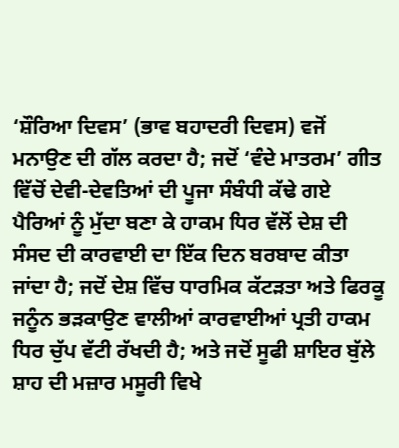‘ਸ਼ੌਰਿਆ ਦਿਵਸ’ (ਭਾਵ ਬਹਾਦਰੀ ਦਿਵਸ) ਵਜੋਂ ਮਨਾਉਣ ਦੀ ਗੱਲ ਕਰਦਾ ਹੈ; ਜਦੋਂ ‘ਵੰਦੇ ਮਾਤਰਮ’ ਗੀਤ ਵਿੱਚੋਂ ਦੇਵੀ-ਦੇਵਤਿਆਂ ਦੀ ਪੂਜਾ ਸੰਬੰਧੀ ਕੱਢੇ ਗਏ ਪੈਰਿਆਂ ਨੂੰ ਮੁੱਦਾ ਬਣਾ ਕੇ ਹਾਕਮ ਧਿਰ ਵੱਲੋਂ ਦੇਸ਼ ਦੀ ਸੰਸਦ ਦੀ ਕਾਰਵਾਈ ਦਾ ਇੱਕ ਦਿਨ ਬਰਬਾਦ ਕੀਤਾ ਜਾਂਦਾ ਹੈ; ਜਦੋਂ ਦੇਸ਼ ਵਿੱਚ ਧਾਰਮਿਕ ਕੱਟੜਤਾ ਅਤੇ ਫਿਰਕੂ ਜਨੂੰਨ ਭੜਕਾਉਣ ਵਾਲੀਆਂ ਕਾਰਵਾਈਆਂ ਪ੍ਰਤੀ ਹਾਕਮ ਧਿਰ ਚੁੱਪ ਵੱਟੀ ਰੱਖਦੀ ਹੈ; ਅਤੇ ਜਦੋਂ ਸੂਫੀ ਸ਼ਾਇਰ ਬੁੱਲੇ ਸ਼ਾਹ ਦੀ ਮਜ਼ਾਰ ਮਸੂਰੀ ਵਿਖੇ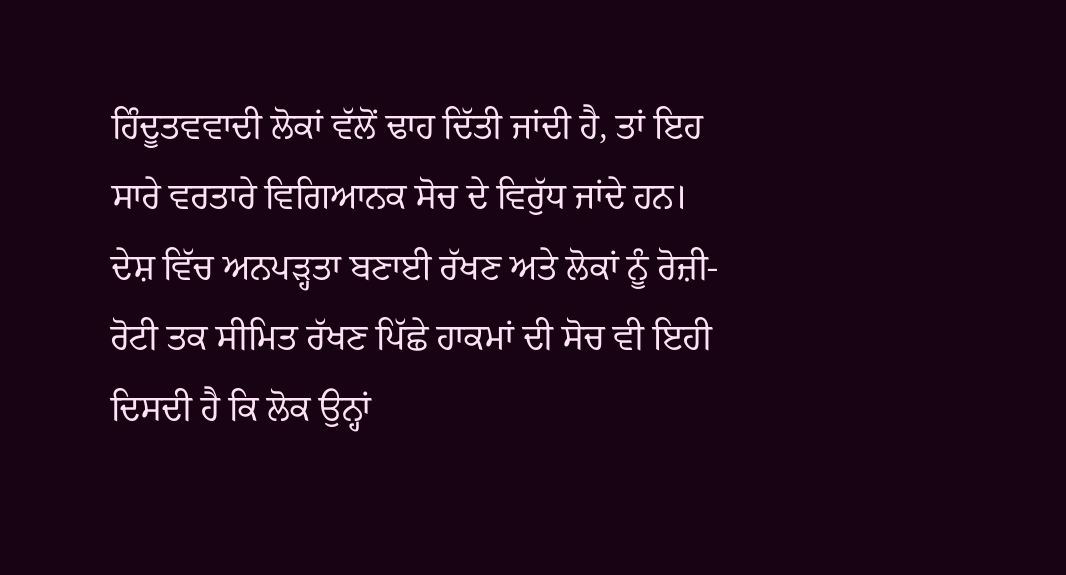ਹਿੰਦੂਤਵਵਾਦੀ ਲੋਕਾਂ ਵੱਲੋਂ ਢਾਹ ਦਿੱਤੀ ਜਾਂਦੀ ਹੈ, ਤਾਂ ਇਹ ਸਾਰੇ ਵਰਤਾਰੇ ਵਿਗਿਆਨਕ ਸੋਚ ਦੇ ਵਿਰੁੱਧ ਜਾਂਦੇ ਹਨ।
ਦੇਸ਼ ਵਿੱਚ ਅਨਪੜ੍ਹਤਾ ਬਣਾਈ ਰੱਖਣ ਅਤੇ ਲੋਕਾਂ ਨੂੰ ਰੋਜ਼ੀ-ਰੋਟੀ ਤਕ ਸੀਮਿਤ ਰੱਖਣ ਪਿੱਛੇ ਹਾਕਮਾਂ ਦੀ ਸੋਚ ਵੀ ਇਹੀ ਦਿਸਦੀ ਹੈ ਕਿ ਲੋਕ ਉਨ੍ਹਾਂ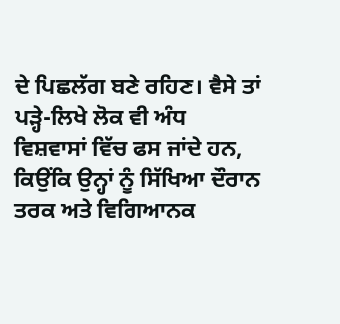ਦੇ ਪਿਛਲੱਗ ਬਣੇ ਰਹਿਣ। ਵੈਸੇ ਤਾਂ ਪੜ੍ਹੇ-ਲਿਖੇ ਲੋਕ ਵੀ ਅੰਧ ਵਿਸ਼ਵਾਸਾਂ ਵਿੱਚ ਫਸ ਜਾਂਦੇ ਹਨ, ਕਿਉਂਕਿ ਉਨ੍ਹਾਂ ਨੂੰ ਸਿੱਖਿਆ ਦੌਰਾਨ ਤਰਕ ਅਤੇ ਵਿਗਿਆਨਕ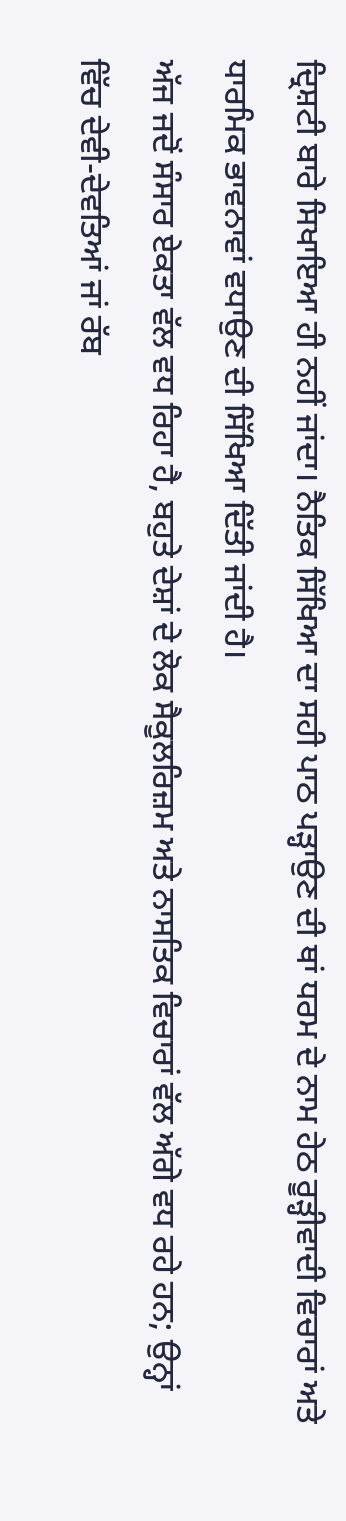ਦ੍ਰਿਸ਼ਟੀ ਬਾਰੇ ਸਿਖਾਇਆ ਹੀ ਨਹੀਂ ਜਾਂਦਾ। ਨੈਤਿਕ ਸਿੱਖਿਆ ਦਾ ਸਹੀ ਪਾਠ ਪੜ੍ਹਾਉਣ ਦੀ ਥਾਂ ਧਰਮ ਦੇ ਨਾਮ ਹੇਠ ਰੂੜ੍ਹੀਵਾਦੀ ਵਿਚਾਰਾਂ ਅਤੇ ਧਾਰਮਿਕ ਭਾਵਨਾਵਾਂ ਵਧਾਉਣ ਦੀ ਸਿੱਖਿਆ ਦਿੱਤੀ ਜਾਂਦੀ ਹੈ।
ਅੱਜ ਜਦੋਂ ਸੰਸਾਰ ਏਕਤਾ ਵੱਲ ਵਧ ਰਿਹਾ ਹੈ, ਬਹੁਤੇ ਦੇਸ਼ਾਂ ਦੇ ਲੋਕ ਸੈਕੂਲਰਿਜ਼ਮ ਅਤੇ ਨਾਸਤਿਕ ਵਿਚਾਰਾਂ ਵੱਲ ਅੱਗੇ ਵਧ ਰਹੇ ਹਨ; ਉਨ੍ਹਾਂ ਵਿੱਚ ਦੇਵੀ-ਦੇਵਤਿਆਂ ਜਾਂ ਰੱਬ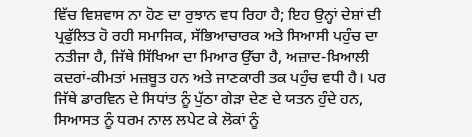ਵਿੱਚ ਵਿਸ਼ਵਾਸ ਨਾ ਹੋਣ ਦਾ ਰੁਝਾਨ ਵਧ ਰਿਹਾ ਹੈ; ਇਹ ਉਨ੍ਹਾਂ ਦੇਸ਼ਾਂ ਦੀ ਪ੍ਰਫੁੱਲਿਤ ਹੋ ਰਹੀ ਸਮਾਜਿਕ, ਸੱਭਿਆਚਾਰਕ ਅਤੇ ਸਿਆਸੀ ਪਹੁੰਚ ਦਾ ਨਤੀਜਾ ਹੈ, ਜਿੱਥੇ ਸਿੱਖਿਆ ਦਾ ਮਿਆਰ ਉੱਚਾ ਹੈ, ਅਜ਼ਾਦ-ਖ਼ਿਆਲੀ ਕਦਰਾਂ-ਕੀਮਤਾਂ ਮਜ਼ਬੂਤ ਹਨ ਅਤੇ ਜਾਣਕਾਰੀ ਤਕ ਪਹੁੰਚ ਵਧੀ ਹੈ। ਪਰ ਜਿੱਥੇ ਡਾਰਵਿਨ ਦੇ ਸਿਧਾਂਤ ਨੂੰ ਪੁੱਠਾ ਗੇੜਾ ਦੇਣ ਦੇ ਯਤਨ ਹੁੰਦੇ ਹਨ, ਸਿਆਸਤ ਨੂੰ ਧਰਮ ਨਾਲ ਲਪੇਟ ਕੇ ਲੋਕਾਂ ਨੂੰ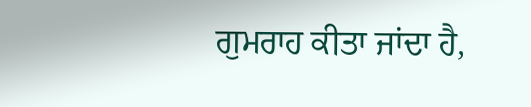ਗੁਮਰਾਹ ਕੀਤਾ ਜਾਂਦਾ ਹੈ,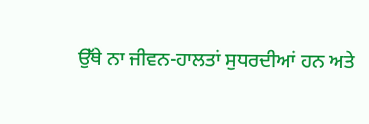ਉੱਥੇ ਨਾ ਜੀਵਨ-ਹਾਲਤਾਂ ਸੁਧਰਦੀਆਂ ਹਨ ਅਤੇ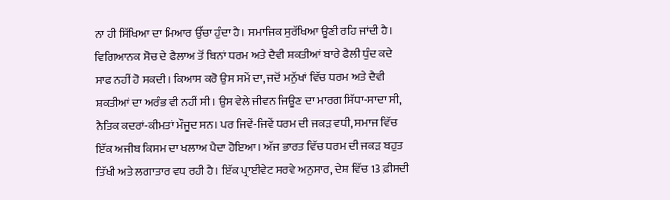ਨਾ ਹੀ ਸਿੱਖਿਆ ਦਾ ਮਿਆਰ ਉੱਚਾ ਹੁੰਦਾ ਹੈ। ਸਮਾਜਿਕ ਸੁਰੱਖਿਆ ਊਣੀ ਰਹਿ ਜਾਂਦੀ ਹੈ।
ਵਿਗਿਆਨਕ ਸੋਚ ਦੇ ਫੈਲਾਅ ਤੋਂ ਬਿਨਾਂ ਧਰਮ ਅਤੇ ਦੈਵੀ ਸ਼ਕਤੀਆਂ ਬਾਰੇ ਫੈਲੀ ਧੁੰਦ ਕਦੇ ਸਾਫ ਨਹੀਂ ਹੋ ਸਕਦੀ। ਕਿਆਸ ਕਰੋ ਉਸ ਸਮੇਂ ਦਾ, ਜਦੋਂ ਮਨੁੱਖਾਂ ਵਿੱਚ ਧਰਮ ਅਤੇ ਦੈਵੀ ਸ਼ਕਤੀਆਂ ਦਾ ਅਰੰਭ ਵੀ ਨਹੀਂ ਸੀ। ਉਸ ਵੇਲੇ ਜੀਵਨ ਜਿਊਣ ਦਾ ਮਾਰਗ ਸਿੱਧਾ-ਸਾਦਾ ਸੀ, ਨੈਤਿਕ ਕਦਰਾਂ-ਕੀਮਤਾਂ ਮੌਜੂਦ ਸਨ। ਪਰ ਜਿਵੇਂ-ਜਿਵੇਂ ਧਰਮ ਦੀ ਜਕੜ ਵਧੀ, ਸਮਾਜ ਵਿੱਚ ਇੱਕ ਅਜੀਬ ਕਿਸਮ ਦਾ ਖਲਾਅ ਪੈਦਾ ਹੋਇਆ। ਅੱਜ ਭਾਰਤ ਵਿੱਚ ਧਰਮ ਦੀ ਜਕੜ ਬਹੁਤ ਤਿੱਖੀ ਅਤੇ ਲਗਾਤਾਰ ਵਧ ਰਹੀ ਹੈ। ਇੱਕ ਪ੍ਰਾਈਵੇਟ ਸਰਵੇ ਅਨੁਸਾਰ, ਦੇਸ਼ ਵਿੱਚ 13 ਫ਼ੀਸਦੀ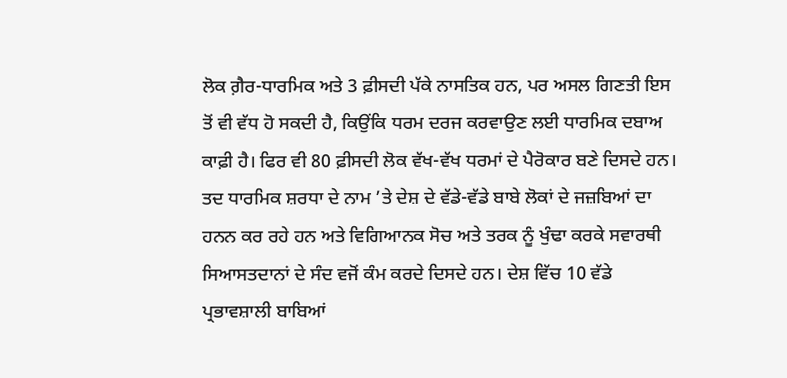ਲੋਕ ਗ਼ੈਰ-ਧਾਰਮਿਕ ਅਤੇ 3 ਫ਼ੀਸਦੀ ਪੱਕੇ ਨਾਸਤਿਕ ਹਨ, ਪਰ ਅਸਲ ਗਿਣਤੀ ਇਸ ਤੋਂ ਵੀ ਵੱਧ ਹੋ ਸਕਦੀ ਹੈ, ਕਿਉਂਕਿ ਧਰਮ ਦਰਜ ਕਰਵਾਉਣ ਲਈ ਧਾਰਮਿਕ ਦਬਾਅ ਕਾਫ਼ੀ ਹੈ। ਫਿਰ ਵੀ 80 ਫ਼ੀਸਦੀ ਲੋਕ ਵੱਖ-ਵੱਖ ਧਰਮਾਂ ਦੇ ਪੈਰੋਕਾਰ ਬਣੇ ਦਿਸਦੇ ਹਨ।
ਤਦ ਧਾਰਮਿਕ ਸ਼ਰਧਾ ਦੇ ਨਾਮ ’ਤੇ ਦੇਸ਼ ਦੇ ਵੱਡੇ-ਵੱਡੇ ਬਾਬੇ ਲੋਕਾਂ ਦੇ ਜਜ਼ਬਿਆਂ ਦਾ ਹਨਨ ਕਰ ਰਹੇ ਹਨ ਅਤੇ ਵਿਗਿਆਨਕ ਸੋਚ ਅਤੇ ਤਰਕ ਨੂੰ ਖੁੰਢਾ ਕਰਕੇ ਸਵਾਰਥੀ ਸਿਆਸਤਦਾਨਾਂ ਦੇ ਸੰਦ ਵਜੋਂ ਕੰਮ ਕਰਦੇ ਦਿਸਦੇ ਹਨ। ਦੇਸ਼ ਵਿੱਚ 10 ਵੱਡੇ ਪ੍ਰਭਾਵਸ਼ਾਲੀ ਬਾਬਿਆਂ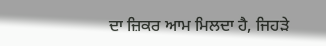ਦਾ ਜ਼ਿਕਰ ਆਮ ਮਿਲਦਾ ਹੈ, ਜਿਹੜੇ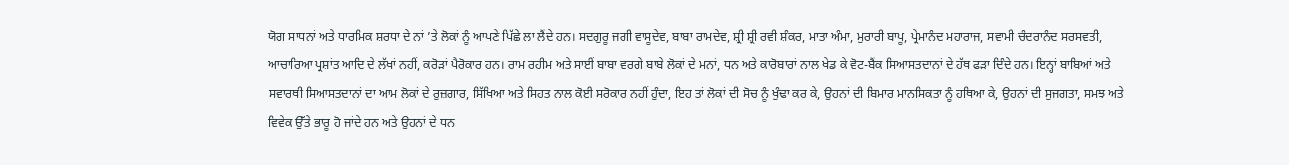ਯੋਗ ਸਾਧਨਾਂ ਅਤੇ ਧਾਰਮਿਕ ਸ਼ਰਧਾ ਦੇ ਨਾਂ ’ਤੇ ਲੋਕਾਂ ਨੂੰ ਆਪਣੇ ਪਿੱਛੇ ਲਾ ਲੈਂਦੇ ਹਨ। ਸਦਗੁਰੂ ਜਗੀ ਵਾਸੂਦੇਵ, ਬਾਬਾ ਰਾਮਦੇਵ, ਸ਼੍ਰੀ ਸ਼੍ਰੀ ਰਵੀ ਸ਼ੰਕਰ, ਮਾਤਾ ਅੰਮਾ, ਮੁਰਾਰੀ ਬਾਪੂ, ਪ੍ਰੇਮਾਨੰਦ ਮਹਾਰਾਜ, ਸਵਾਮੀ ਚੰਦਰਾਨੰਦ ਸਰਸਵਤੀ, ਆਚਾਰਿਆ ਪ੍ਰਸ਼ਾਂਤ ਆਦਿ ਦੇ ਲੱਖਾਂ ਨਹੀਂ, ਕਰੋੜਾਂ ਪੈਰੋਕਾਰ ਹਨ। ਰਾਮ ਰਹੀਮ ਅਤੇ ਸਾਈਂ ਬਾਬਾ ਵਰਗੇ ਬਾਬੇ ਲੋਕਾਂ ਦੇ ਮਨਾਂ, ਧਨ ਅਤੇ ਕਾਰੋਬਾਰਾਂ ਨਾਲ ਖੇਡ ਕੇ ਵੋਟ-ਬੈਂਕ ਸਿਆਸਤਦਾਨਾਂ ਦੇ ਹੱਥ ਫੜਾ ਦਿੰਦੇ ਹਨ। ਇਨ੍ਹਾਂ ਬਾਬਿਆਂ ਅਤੇ ਸਵਾਰਥੀ ਸਿਆਸਤਦਾਨਾਂ ਦਾ ਆਮ ਲੋਕਾਂ ਦੇ ਰੁਜ਼ਗਾਰ, ਸਿੱਖਿਆ ਅਤੇ ਸਿਹਤ ਨਾਲ ਕੋਈ ਸਰੋਕਾਰ ਨਹੀਂ ਹੁੰਦਾ, ਇਹ ਤਾਂ ਲੋਕਾਂ ਦੀ ਸੋਚ ਨੂੰ ਖੁੰਢਾ ਕਰ ਕੇ, ਉਹਨਾਂ ਦੀ ਬਿਮਾਰ ਮਾਨਸਿਕਤਾ ਨੂੰ ਹਥਿਆ ਕੇ, ਉਹਨਾਂ ਦੀ ਸੁਜਗਤਾ, ਸਮਝ ਅਤੇ ਵਿਵੇਕ ਉੱਤੇ ਭਾਰੂ ਹੋ ਜਾਂਦੇ ਹਨ ਅਤੇ ਉਹਨਾਂ ਦੇ ਧਨ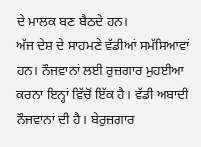ਦੇ ਮਾਲਕ ਬਣ ਬੈਠਦੇ ਹਨ।
ਅੱਜ ਦੇਸ਼ ਦੇ ਸਾਹਮਣੇ ਵੱਡੀਆਂ ਸਮੱਸਿਆਵਾਂ ਹਨ। ਨੌਜਵਾਨਾਂ ਲਈ ਰੁਜ਼ਗਾਰ ਮੁਹਈਆ ਕਰਨਾ ਇਨ੍ਹਾਂ ਵਿੱਚੋਂ ਇੱਕ ਹੈ। ਵੱਡੀ ਅਬਾਦੀ ਨੌਜਵਾਨਾਂ ਦੀ ਹੈ। ਬੇਰੁਜ਼ਗਾਰ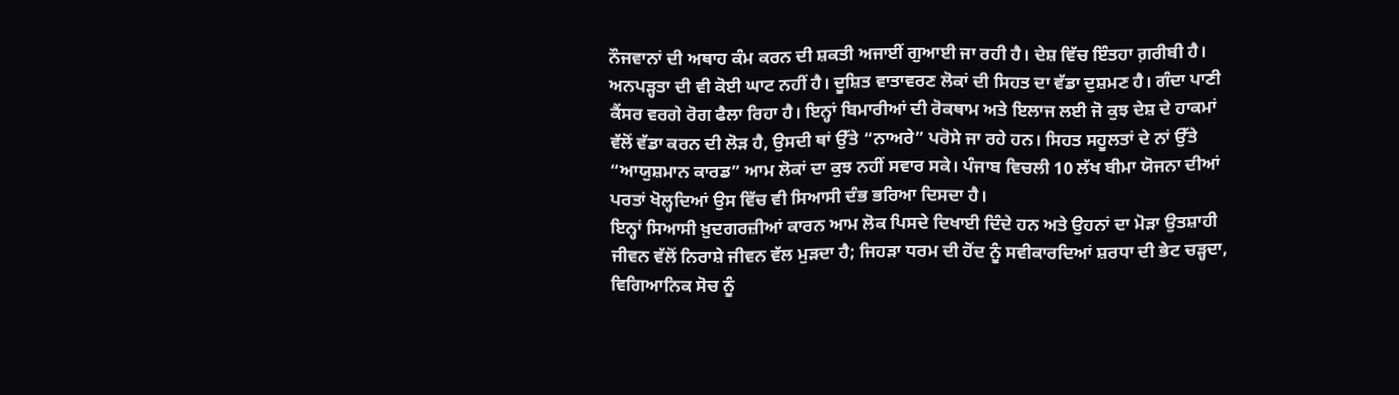ਨੌਜਵਾਨਾਂ ਦੀ ਅਥਾਹ ਕੰਮ ਕਰਨ ਦੀ ਸ਼ਕਤੀ ਅਜਾਈਂ ਗੁਆਈ ਜਾ ਰਹੀ ਹੈ। ਦੇਸ਼ ਵਿੱਚ ਇੰਤਹਾ ਗ਼ਰੀਬੀ ਹੈ। ਅਨਪੜ੍ਹਤਾ ਦੀ ਵੀ ਕੋਈ ਘਾਟ ਨਹੀਂ ਹੈ। ਦੂਸ਼ਿਤ ਵਾਤਾਵਰਣ ਲੋਕਾਂ ਦੀ ਸਿਹਤ ਦਾ ਵੱਡਾ ਦੁਸ਼ਮਣ ਹੈ। ਗੰਦਾ ਪਾਣੀ ਕੈਂਸਰ ਵਰਗੇ ਰੋਗ ਫੈਲਾ ਰਿਹਾ ਹੈ। ਇਨ੍ਹਾਂ ਬਿਮਾਰੀਆਂ ਦੀ ਰੋਕਥਾਮ ਅਤੇ ਇਲਾਜ ਲਈ ਜੋ ਕੁਝ ਦੇਸ਼ ਦੇ ਹਾਕਮਾਂ ਵੱਲੋਂ ਵੱਡਾ ਕਰਨ ਦੀ ਲੋੜ ਹੈ, ਉਸਦੀ ਥਾਂ ਉੱਤੇ “ਨਾਅਰੇ” ਪਰੋਸੇ ਜਾ ਰਹੇ ਹਨ। ਸਿਹਤ ਸਹੂਲਤਾਂ ਦੇ ਨਾਂ ਉੱਤੇ “ਆਯੁਸ਼ਮਾਨ ਕਾਰਡ” ਆਮ ਲੋਕਾਂ ਦਾ ਕੁਝ ਨਹੀਂ ਸਵਾਰ ਸਕੇ। ਪੰਜਾਬ ਵਿਚਲੀ 10 ਲੱਖ ਬੀਮਾ ਯੋਜਨਾ ਦੀਆਂ ਪਰਤਾਂ ਖੋਲ੍ਹਦਿਆਂ ਉਸ ਵਿੱਚ ਵੀ ਸਿਆਸੀ ਦੰਭ ਭਰਿਆ ਦਿਸਦਾ ਹੈ।
ਇਨ੍ਹਾਂ ਸਿਆਸੀ ਖ਼ੁਦਗਰਜ਼ੀਆਂ ਕਾਰਨ ਆਮ ਲੋਕ ਪਿਸਦੇ ਦਿਖਾਈ ਦਿੰਦੇ ਹਨ ਅਤੇ ਉਹਨਾਂ ਦਾ ਮੋੜਾ ਉਤਸ਼ਾਹੀ ਜੀਵਨ ਵੱਲੋਂ ਨਿਰਾਸ਼ੇ ਜੀਵਨ ਵੱਲ ਮੁੜਦਾ ਹੈ; ਜਿਹੜਾ ਧਰਮ ਦੀ ਹੋਂਦ ਨੂੰ ਸਵੀਕਾਰਦਿਆਂ ਸ਼ਰਧਾ ਦੀ ਭੇਟ ਚੜ੍ਹਦਾ, ਵਿਗਿਆਨਿਕ ਸੋਚ ਨੂੰ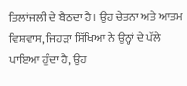ਤਿਲਾਂਜਲੀ ਦੇ ਬੈਠਦਾ ਹੈ। ਉਹ ਚੇਤਨਾ ਅਤੇ ਆਤਮ ਵਿਸ਼ਵਾਸ, ਜਿਹੜਾ ਸਿੱਖਿਆ ਨੇ ਉਨ੍ਹਾਂ ਦੇ ਪੱਲੇ ਪਾਇਆ ਹੁੰਦਾ ਹੈ, ਉਹ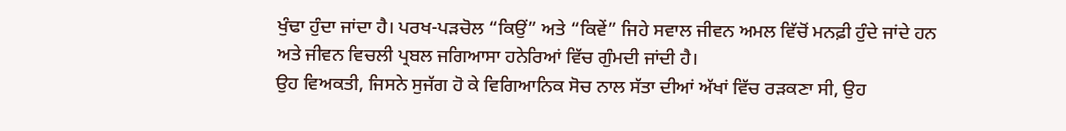ਖੁੰਢਾ ਹੁੰਦਾ ਜਾਂਦਾ ਹੈ। ਪਰਖ-ਪੜਚੋਲ “ਕਿਉਂ” ਅਤੇ “ਕਿਵੇਂ” ਜਿਹੇ ਸਵਾਲ ਜੀਵਨ ਅਮਲ ਵਿੱਚੋਂ ਮਨਫ਼ੀ ਹੁੰਦੇ ਜਾਂਦੇ ਹਨ ਅਤੇ ਜੀਵਨ ਵਿਚਲੀ ਪ੍ਰਬਲ ਜਗਿਆਸਾ ਹਨੇਰਿਆਂ ਵਿੱਚ ਗੁੰਮਦੀ ਜਾਂਦੀ ਹੈ।
ਉਹ ਵਿਅਕਤੀ, ਜਿਸਨੇ ਸੁਜੱਗ ਹੋ ਕੇ ਵਿਗਿਆਨਿਕ ਸੋਚ ਨਾਲ ਸੱਤਾ ਦੀਆਂ ਅੱਖਾਂ ਵਿੱਚ ਰੜਕਣਾ ਸੀ, ਉਹ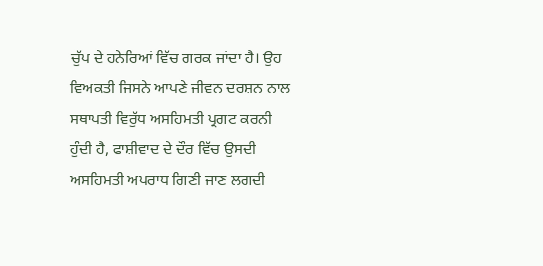ਚੁੱਪ ਦੇ ਹਨੇਰਿਆਂ ਵਿੱਚ ਗਰਕ ਜਾਂਦਾ ਹੈ। ਉਹ ਵਿਅਕਤੀ ਜਿਸਨੇ ਆਪਣੇ ਜੀਵਨ ਦਰਸ਼ਨ ਨਾਲ ਸਥਾਪਤੀ ਵਿਰੁੱਧ ਅਸਹਿਮਤੀ ਪ੍ਰਗਟ ਕਰਨੀ ਹੁੰਦੀ ਹੈ, ਫਾਸ਼ੀਵਾਦ ਦੇ ਦੌਰ ਵਿੱਚ ਉਸਦੀ ਅਸਹਿਮਤੀ ਅਪਰਾਧ ਗਿਣੀ ਜਾਣ ਲਗਦੀ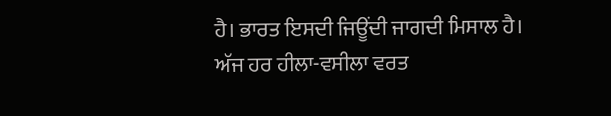ਹੈ। ਭਾਰਤ ਇਸਦੀ ਜਿਊਂਦੀ ਜਾਗਦੀ ਮਿਸਾਲ ਹੈ।
ਅੱਜ ਹਰ ਹੀਲਾ-ਵਸੀਲਾ ਵਰਤ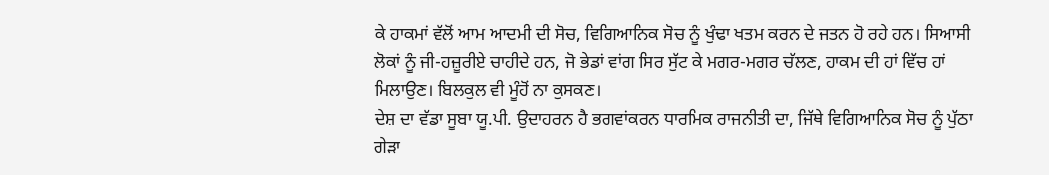ਕੇ ਹਾਕਮਾਂ ਵੱਲੋਂ ਆਮ ਆਦਮੀ ਦੀ ਸੋਚ, ਵਿਗਿਆਨਿਕ ਸੋਚ ਨੂੰ ਖੁੰਢਾ ਖਤਮ ਕਰਨ ਦੇ ਜਤਨ ਹੋ ਰਹੇ ਹਨ। ਸਿਆਸੀ ਲੋਕਾਂ ਨੂੰ ਜੀ-ਹਜ਼ੂਰੀਏ ਚਾਹੀਦੇ ਹਨ, ਜੋ ਭੇਡਾਂ ਵਾਂਗ ਸਿਰ ਸੁੱਟ ਕੇ ਮਗਰ-ਮਗਰ ਚੱਲਣ, ਹਾਕਮ ਦੀ ਹਾਂ ਵਿੱਚ ਹਾਂ ਮਿਲਾਉਣ। ਬਿਲਕੁਲ ਵੀ ਮੂੰਹੋਂ ਨਾ ਕੁਸਕਣ।
ਦੇਸ਼ ਦਾ ਵੱਡਾ ਸੂਬਾ ਯੂ.ਪੀ. ਉਦਾਹਰਨ ਹੈ ਭਗਵਾਂਕਰਨ ਧਾਰਮਿਕ ਰਾਜਨੀਤੀ ਦਾ, ਜਿੱਥੇ ਵਿਗਿਆਨਿਕ ਸੋਚ ਨੂੰ ਪੁੱਠਾ ਗੇੜਾ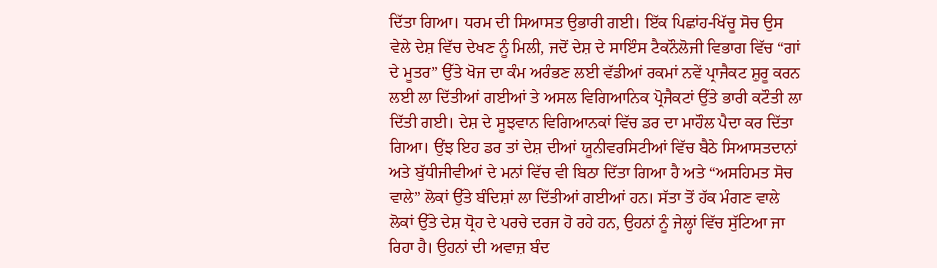ਦਿੱਤਾ ਗਿਆ। ਧਰਮ ਦੀ ਸਿਆਸਤ ਉਭਾਰੀ ਗਈ। ਇੱਕ ਪਿਛਾਂਹ-ਖਿੱਚੂ ਸੋਚ ਉਸ ਵੇਲੇ ਦੇਸ਼ ਵਿੱਚ ਦੇਖਣ ਨੂੰ ਮਿਲੀ, ਜਦੋਂ ਦੇਸ਼ ਦੇ ਸਾਇੰਸ ਟੈਕਨੌਲੋਜੀ ਵਿਭਾਗ ਵਿੱਚ “ਗਾਂ ਦੇ ਮੂਤਰ” ਉੱਤੇ ਖੋਜ ਦਾ ਕੰਮ ਅਰੰਭਣ ਲਈ ਵੱਡੀਆਂ ਰਕਮਾਂ ਨਵੇਂ ਪ੍ਰਾਜੈਕਟ ਸ਼ੁਰੂ ਕਰਨ ਲਈ ਲਾ ਦਿੱਤੀਆਂ ਗਈਆਂ ਤੇ ਅਸਲ ਵਿਗਿਆਨਿਕ ਪ੍ਰੋਜੈਕਟਾਂ ਉੱਤੇ ਭਾਰੀ ਕਟੌਤੀ ਲਾ ਦਿੱਤੀ ਗਈ। ਦੇਸ਼ ਦੇ ਸੂਝਵਾਨ ਵਿਗਿਆਨਕਾਂ ਵਿੱਚ ਡਰ ਦਾ ਮਾਹੌਲ ਪੈਦਾ ਕਰ ਦਿੱਤਾ ਗਿਆ। ਉਂਝ ਇਹ ਡਰ ਤਾਂ ਦੇਸ਼ ਦੀਆਂ ਯੂਨੀਵਰਸਿਟੀਆਂ ਵਿੱਚ ਬੈਠੇ ਸਿਆਸਤਦਾਨਾਂ ਅਤੇ ਬੁੱਧੀਜੀਵੀਆਂ ਦੇ ਮਨਾਂ ਵਿੱਚ ਵੀ ਬਿਠਾ ਦਿੱਤਾ ਗਿਆ ਹੈ ਅਤੇ “ਅਸਹਿਮਤ ਸੋਚ ਵਾਲੇ” ਲੋਕਾਂ ਉੱਤੇ ਬੰਦਿਸ਼ਾਂ ਲਾ ਦਿੱਤੀਆਂ ਗਈਆਂ ਹਨ। ਸੱਤਾ ਤੋਂ ਹੱਕ ਮੰਗਣ ਵਾਲੇ ਲੋਕਾਂ ਉੱਤੇ ਦੇਸ਼ ਧ੍ਰੋਹ ਦੇ ਪਰਚੇ ਦਰਜ ਹੋ ਰਹੇ ਹਨ, ਉਹਨਾਂ ਨੂੰ ਜੇਲ੍ਹਾਂ ਵਿੱਚ ਸੁੱਟਿਆ ਜਾ ਰਿਹਾ ਹੈ। ਉਹਨਾਂ ਦੀ ਅਵਾਜ਼ ਬੰਦ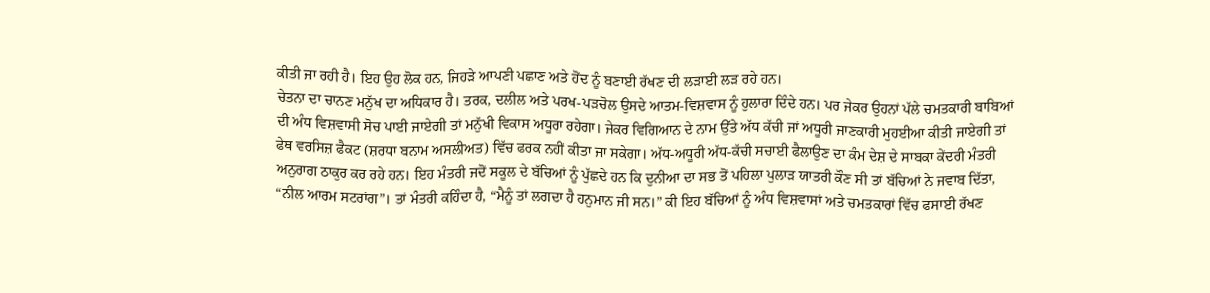ਕੀਤੀ ਜਾ ਰਹੀ ਹੈ। ਇਹ ਉਹ ਲੋਕ ਹਨ, ਜਿਹੜੇ ਆਪਣੀ ਪਛਾਣ ਅਤੇ ਹੋਂਦ ਨੂੰ ਬਣਾਈ ਰੱਖਣ ਦੀ ਲੜਾਈ ਲੜ ਰਹੇ ਹਨ।
ਚੇਤਨਾ ਦਾ ਚਾਨਣ ਮਨੁੱਖ ਦਾ ਅਧਿਕਾਰ ਹੈ। ਤਰਕ, ਦਲੀਲ ਅਤੇ ਪਰਖ-ਪੜਚੋਲ ਉਸਦੇ ਆਤਮ-ਵਿਸ਼ਵਾਸ ਨੂੰ ਹੁਲਾਰਾ ਦਿੰਦੇ ਹਨ। ਪਰ ਜੇਕਰ ਉਹਨਾਂ ਪੱਲੇ ਚਮਤਕਾਰੀ ਬਾਬਿਆਂ ਦੀ ਅੰਧ ਵਿਸ਼ਵਾਸੀ ਸੋਚ ਪਾਈ ਜਾਏਗੀ ਤਾਂ ਮਨੁੱਖੀ ਵਿਕਾਸ ਅਧੂਰਾ ਰਹੇਗਾ। ਜੇਕਰ ਵਿਗਿਆਨ ਦੇ ਨਾਮ ਉੱਤੇ ਅੱਧ ਕੱਚੀ ਜਾਂ ਅਧੂਰੀ ਜਾਣਕਾਰੀ ਮੁਹਈਆ ਕੀਤੀ ਜਾਏਗੀ ਤਾਂ ਫੇਥ ਵਰਸਿਜ਼ ਫੈਕਟ (ਸ਼ਰਧਾ ਬਨਾਮ ਅਸਲੀਅਤ) ਵਿੱਚ ਫਰਕ ਨਹੀਂ ਕੀਤਾ ਜਾ ਸਕੇਗਾ। ਅੱਧ-ਅਧੂਰੀ ਅੱਧ-ਕੱਚੀ ਸਚਾਈ ਫੈਲਾਉਣ ਦਾ ਕੰਮ ਦੇਸ਼ ਦੇ ਸਾਬਕਾ ਕੇਂਦਰੀ ਮੰਤਰੀ ਅਨੁਰਾਗ ਠਾਕੁਰ ਕਰ ਰਹੇ ਹਨ। ਇਹ ਮੰਤਰੀ ਜਦੋਂ ਸਕੂਲ ਦੇ ਬੱਚਿਆਂ ਨੂੰ ਪੁੱਛਦੇ ਹਨ ਕਿ ਦੁਨੀਆ ਦਾ ਸਭ ਤੋਂ ਪਹਿਲਾ ਪੁਲਾੜ ਯਾਤਰੀ ਕੌਣ ਸੀ ਤਾਂ ਬੱਚਿਆਂ ਨੇ ਜਵਾਬ ਦਿੱਤਾ, “ਨੀਲ ਆਰਮ ਸਟਰਾਂਗ”। ਤਾਂ ਮੰਤਰੀ ਕਹਿੰਦਾ ਹੈ, “ਮੈਨੂੰ ਤਾਂ ਲਗਦਾ ਹੈ ਹਨੁਮਾਨ ਜੀ ਸਨ।” ਕੀ ਇਹ ਬੱਚਿਆਂ ਨੂੰ ਅੰਧ ਵਿਸ਼ਵਾਸਾਂ ਅਤੇ ਚਮਤਕਾਰਾਂ ਵਿੱਚ ਫਸਾਈ ਰੱਖਣ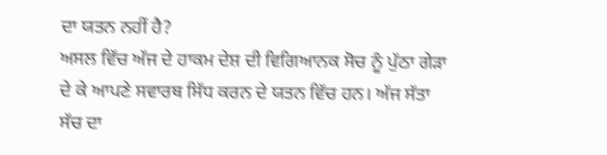ਦਾ ਯਤਨ ਨਹੀਂ ਹੈ?
ਅਸਲ ਵਿੱਚ ਅੱਜ ਦੇ ਹਾਕਮ ਦੇਸ਼ ਦੀ ਵਿਗਿਆਨਕ ਸੋਚ ਨੂੰ ਪੁੱਠਾ ਗੇੜਾ ਦੇ ਕੇ ਆਪਣੇ ਸਵਾਰਥ ਸਿੱਧ ਕਰਨ ਦੇ ਯਤਨ ਵਿੱਚ ਹਨ। ਅੱਜ ਸੱਤਾ ਸੱਚ ਦਾ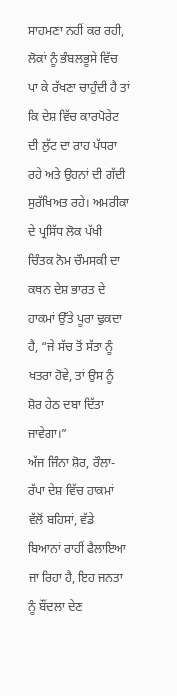ਸਾਹਮਣਾ ਨਹੀਂ ਕਰ ਰਹੀ, ਲੋਕਾਂ ਨੂੰ ਭੰਬਲਭੂਸੇ ਵਿੱਚ ਪਾ ਕੇ ਰੱਖਣਾ ਚਾਹੁੰਦੀ ਹੈ ਤਾਂ ਕਿ ਦੇਸ਼ ਵਿੱਚ ਕਾਰਪੋਰੇਟ ਦੀ ਲੁੱਟ ਦਾ ਰਾਹ ਪੱਧਰਾ ਰਹੇ ਅਤੇ ਉਹਨਾਂ ਦੀ ਗੱਦੀ ਸੁਰੱਖਿਅਤ ਰਹੇ। ਅਮਰੀਕਾ ਦੇ ਪ੍ਰਸਿੱਧ ਲੋਕ ਪੱਖੀ ਚਿੰਤਕ ਨੋਮ ਚੌਮਸਕੀ ਦਾ ਕਥਨ ਦੇਸ਼ ਭਾਰਤ ਦੇ ਹਾਕਮਾਂ ਉੱਤੇ ਪੂਰਾ ਢੁਕਦਾ ਹੈ, “ਜੇ ਸੱਚ ਤੋਂ ਸੱਤਾ ਨੂੰ ਖਤਰਾ ਹੋਵੇ, ਤਾਂ ਉਸ ਨੂੰ ਸ਼ੋਰ ਹੇਠ ਦਬਾ ਦਿੱਤਾ ਜਾਵੇਗਾ।”
ਅੱਜ ਜਿੰਨਾ ਸ਼ੋਰ, ਰੌਲਾ-ਰੱਪਾ ਦੇਸ਼ ਵਿੱਚ ਹਾਕਮਾਂ ਵੱਲੋਂ ਬਹਿਸਾਂ, ਵੱਡੇ ਬਿਆਨਾਂ ਰਾਹੀਂ ਫੈਲਾਇਆ ਜਾ ਰਿਹਾ ਹੈ, ਇਹ ਜਨਤਾ ਨੂੰ ਬੌਂਦਲਾ ਦੇਣ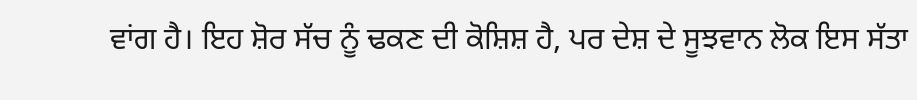ਵਾਂਗ ਹੈ। ਇਹ ਸ਼ੋਰ ਸੱਚ ਨੂੰ ਢਕਣ ਦੀ ਕੋਸ਼ਿਸ਼ ਹੈ, ਪਰ ਦੇਸ਼ ਦੇ ਸੂਝਵਾਨ ਲੋਕ ਇਸ ਸੱਤਾ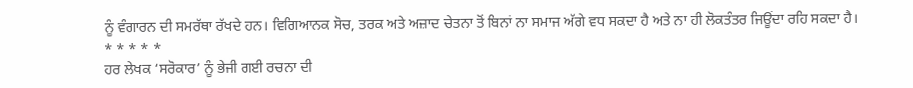ਨੂੰ ਵੰਗਾਰਨ ਦੀ ਸਮਰੱਥਾ ਰੱਖਦੇ ਹਨ। ਵਿਗਿਆਨਕ ਸੋਚ, ਤਰਕ ਅਤੇ ਅਜ਼ਾਦ ਚੇਤਨਾ ਤੋਂ ਬਿਨਾਂ ਨਾ ਸਮਾਜ ਅੱਗੇ ਵਧ ਸਕਦਾ ਹੈ ਅਤੇ ਨਾ ਹੀ ਲੋਕਤੰਤਰ ਜਿਊਂਦਾ ਰਹਿ ਸਕਦਾ ਹੈ।
* * * * *
ਹਰ ਲੇਖਕ ‘ਸਰੋਕਾਰ’ ਨੂੰ ਭੇਜੀ ਗਈ ਰਚਨਾ ਦੀ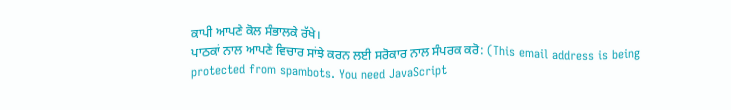ਕਾਪੀ ਆਪਣੇ ਕੋਲ ਸੰਭਾਲਕੇ ਰੱਖੇ।
ਪਾਠਕਾਂ ਨਾਲ ਆਪਣੇ ਵਿਚਾਰ ਸਾਂਝੇ ਕਰਨ ਲਈ ਸਰੋਕਾਰ ਨਾਲ ਸੰਪਰਕ ਕਰੋ: (This email address is being protected from spambots. You need JavaScript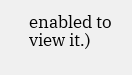enabled to view it.)